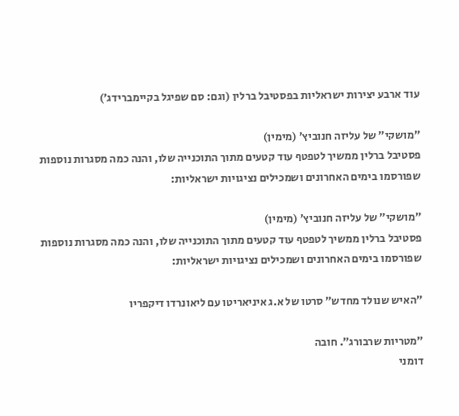עוד ארבע יצירות ישראליות בפסטיבל ברלין (וגם: סם שפיגל בקיימברידג׳)

״מושקי״ של עליזה חנוביץ׳ (מימין)
פסטיבל ברלין ממשיך לטפטף עוד קטעים מתוך התוכנייה שלו, והנה כמה מסגרות נוספות שפורסמו בימים האחרונים ושמכילים נציגויות ישראליות:

״מושקי״ של עליזה חנוביץ׳ (מימין)
פסטיבל ברלין ממשיך לטפטף עוד קטעים מתוך התוכנייה שלו, והנה כמה מסגרות נוספות שפורסמו בימים האחרונים ושמכילים נציגויות ישראליות:

״האיש שנולד מחדש״ סרטו של א.ג איניאריטו עם ליאונרדו דיקפריו

״מטריות שרבורג״. חובה
דומני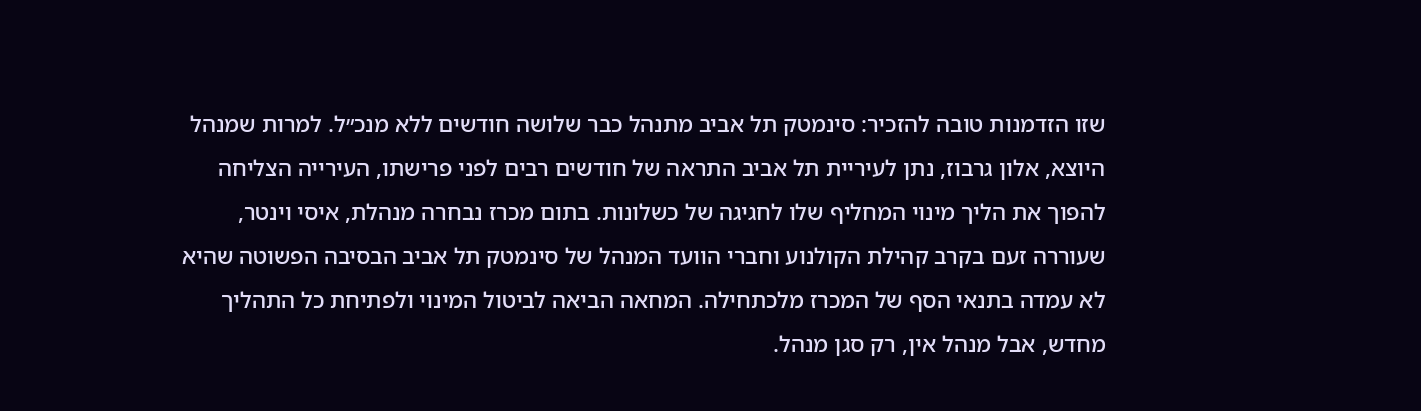שזו הזדמנות טובה להזכיר: סינמטק תל אביב מתנהל כבר שלושה חודשים ללא מנכ״ל. למרות שמנהל היוצא, אלון גרבוז, נתן לעיריית תל אביב התראה של חודשים רבים לפני פרישתו, העירייה הצליחה להפוך את הליך מינוי המחליף שלו לחגיגה של כשלונות. בתום מכרז נבחרה מנהלת, איסי וינטר, שעוררה זעם בקרב קהילת הקולנוע וחברי הוועד המנהל של סינמטק תל אביב הבסיבה הפשוטה שהיא לא עמדה בתנאי הסף של המכרז מלכתחילה. המחאה הביאה לביטול המינוי ולפתיחת כל התהליך מחדש, אבל מנהל אין, רק סגן מנהל.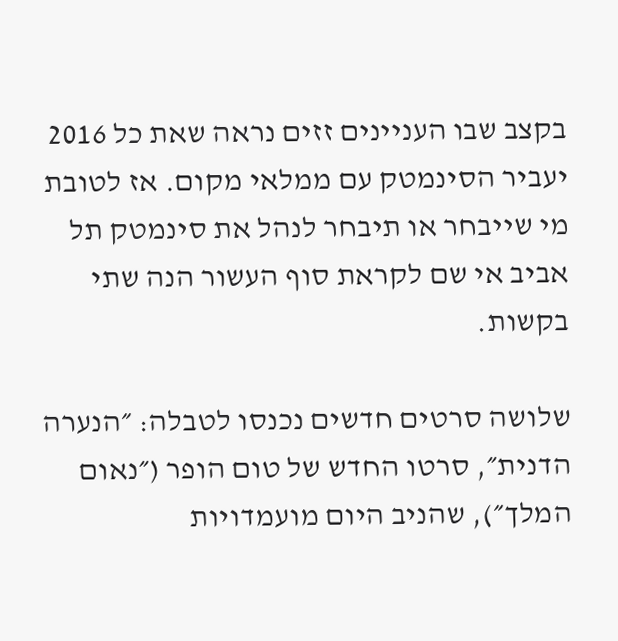בקצב שבו העניינים זזים נראה שאת כל 2016 יעביר הסינמטק עם ממלאי מקום. אז לטובת מי שייבחר או תיבחר לנהל את סינמטק תל אביב אי שם לקראת סוף העשור הנה שתי בקשות.

שלושה סרטים חדשים נכנסו לטבלה: ״הנערה הדנית״, סרטו החדש של טום הופר (״נאום המלך״), שהניב היום מועמדויות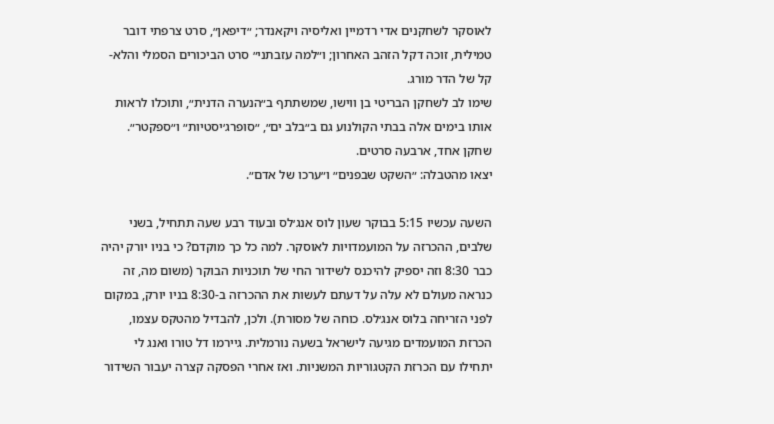לאוסקר לשחקנים אדי רדמיין ואליסיה ויקאנדר; ״דיפאן״, סרט צרפתי דובר טמילית, זוכה דקל הזהב האחרון; ו״למה עזבתני״ סרט הביכורים הסמלי והלא-קל של הדר מורג.
שימו לב לשחקן הבריטי בן ווישו, שמשתתף ב״הנערה הדנית״, ותוכלו לראות אותו בימים אלה בבתי הקולנוע גם ב״בלב ים״, ״סופרג׳יסטיות״ ו״ספקטר״. שחקן אחד, ארבעה סרטים.
יצאו מהטבלה: ״השקט שבפנים״ ו״ערכו של אדם״.

השעה עכשיו 5:15 בבוקר שעון לוס אנג׳לס ובעוד רבע שעה תתחיל, בשני שלבים, ההכרזה על המועמדויות לאוסקר. למה כל כך מוקדם? כי בניו יורק יהיה כבר 8:30 וזה יספיק להיכנס לשידור החי של תוכניות הבוקר (משום מה, זה כנראה מעולם לא עלה על דעתם לעשות את ההכרזה ב-8:30 בניו יורק, במקום לפני הזריחה בלוס אנג׳לס. כוחה של מסורת). ולכן, להבדיל מהטקס עצמו, הכרזת המועמדים מגיעה לישראל בשעה נורמלית. גיירמו דל טורו ואנג לי יתחילו עם הכרזת הקטגוריות המשניות. ואז אחרי הפסקה קצרה יעבור השידור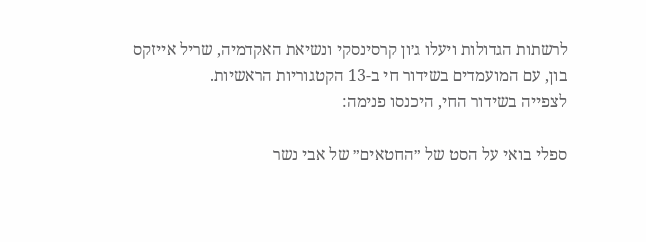לרשתות הגדולות ויעלו ג׳ון קרסינסקי ונשיאת האקדמיה, שריל אייזקס בון, עם המועמדים בשידור חי ב-13 הקטגוריות הראשיות.
לצפייה בשידור החי, היכנסו פנימה:

ספלי בואי על הסט של ״החטאים״ של אבי נשר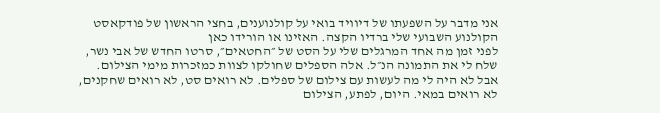אני מדבר על השפעתו של דיוויד בואי על קולנוענים, בחצי הראשון של פודקאסט הקולנוע השבועי שלי ברדיו הקצה. האזינו או הורידו כאן
לפני זמן מה אחד המרגלים שלי על הסט של ״החטאים״, סרטו החדש של אבי נשר, שלח לי את התמונה הנ״ל. אלה הספלים שחולקו לצוות כמזכרות מימי הצילום. אבל לא היה לי מה לעשות עם צילום של ספלים. לא רואים סט, לא רואים שחקנים, לא רואים במאי. היום, לפתע, הצילום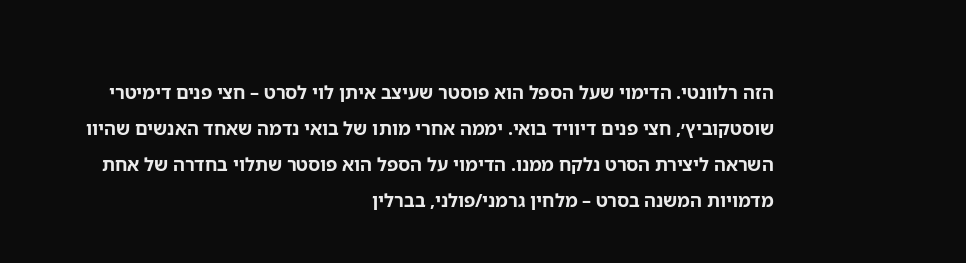הזה רלוונטי. הדימוי שעל הספל הוא פוסטר שעיצב איתן לוי לסרט – חצי פנים דימיטרי שוסטקוביץ׳, חצי פנים דיוויד בואי. יממה אחרי מותו של בואי נדמה שאחד האנשים שהיוו השראה ליצירת הסרט נלקח ממנו. הדימוי על הספל הוא פוסטר שתלוי בחדרה של אחת מדמויות המשנה בסרט – מלחין גרמני/פולני, בברלין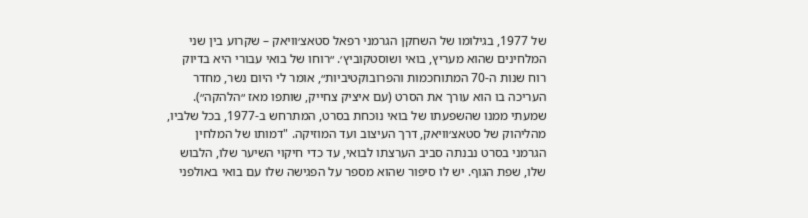של 1977, בגילומו של השחקן הגרמני רפאל סטאצ׳וויאק – שקרוע בין שני המלחינים שהוא מעריץ, בואי ושוסטקוביץ׳. ״רוחו של בואי עבורי היא בדיוק רוח שנות ה-70 המתוחכמות והפרובוקטיביות״, אומר לי היום נשר, מחדר העריכה בו הוא עורך את הסרט (עם איציק צחייק, שותפו מאז ״הלהקה״). שמעתי ממנו שהשפעתו של בואי נוכחת בסרט, המתרחש ב-1977, בכל שלביו, מהליהוק של סטאצ׳וויאק, דרך העיצוב ועד המוזיקה. "דמותו של המלחין הגרמני בסרט נבנתה סביב הערצתו לבואי, עד כדי חיקוי השיער שלו, הלבוש שלו, שפת הגוף. יש לו סיפור שהוא מספר על הפגישה שלו עם בואי באולפני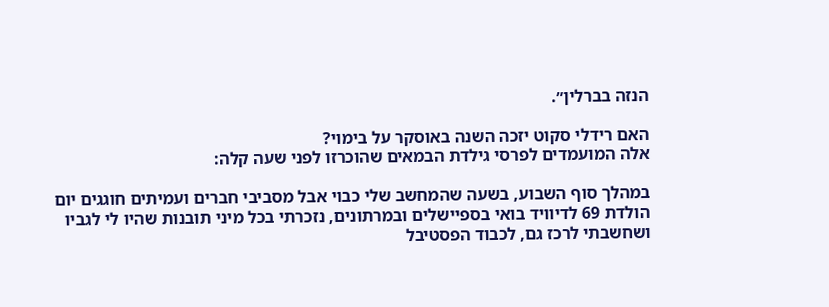הנזה בברלין״.

האם רידלי סקוט יזכה השנה באוסקר על בימוי?
אלה המועמדים לפרסי גילדת הבמאים שהוכרזו לפני שעה קלה:

במהלך סוף השבוע, בשעה שהמחשב שלי כבוי אבל מסביבי חברים ועמיתים חוגגים יום הולדת 69 לדיוויד בואי בספיישלים ובמרתונים, נזכרתי בכל מיני תובנות שהיו לי לגביו ושחשבתי לרכז גם, לכבוד הפסטיבל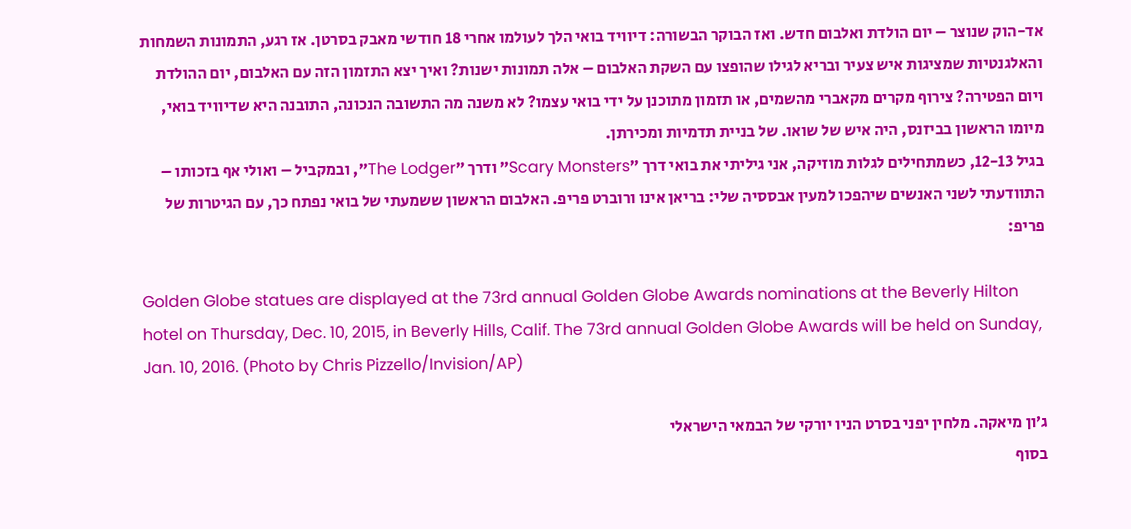אד-הוק שנוצר – יום הולדת ואלבום חדש. ואז הבוקר הבשורה: דיוויד בואי הלך לעולמו אחרי 18 חודשי מאבק בסרטן. אז רגע, התמונות השמחות והאלגנטיות שמציגות איש צעיר ובריא לגילו שהופצו עם השקת האלבום – אלה תמונות ישנות? ואיך יצא התזמון הזה עם האלבום, יום ההולדת ויום הפטירה? צירוף מקרים מקאברי מהשמים, או תזמון מתוכנן על ידי בואי עצמו? לא משנה מה התשובה הנכונה, התובנה היא שדיוויד בואי, מיומו הראשון בביזנס, היה איש של שואו. של בניית תדמיות ומכירתן.
בגיל 12-13, כשמתחילים לגלות מוזיקה, אני גיליתי את בואי דרך ״Scary Monsters״ ודרך ״The Lodger״, ובמקביל – ואולי אף בזכותו – התוודעתי לשני האנשים שיהפכו למעין אבססיה שלי: בריאן אינו ורוברט פריפ. האלבום הראשון ששמעתי של בואי נפתח כך, עם הגיטרות של פריפ:

Golden Globe statues are displayed at the 73rd annual Golden Globe Awards nominations at the Beverly Hilton hotel on Thursday, Dec. 10, 2015, in Beverly Hills, Calif. The 73rd annual Golden Globe Awards will be held on Sunday, Jan. 10, 2016. (Photo by Chris Pizzello/Invision/AP)

ג׳ון מיאקה. מלחין יפני בסרט הניו יורקי של הבמאי הישראלי
בסוף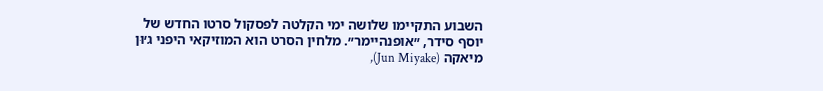השבוע התקיימו שלושה ימי הקלטה לפסקול סרטו החדש של יוסף סידר, ״אופנהיימר״. מלחין הסרט הוא המוזיקאי היפני ג׳וּן מיאקה (Jun Miyake),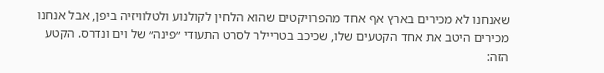שאנחנו לא מכירים בארץ אף אחד מהפרויקטים שהוא הלחין לקולנוע ולטלוויזיה ביפן, אבל אנחנו מכירים היטב את אחד הקטעים שלו, שכיכב בטריילר לסרט התעודי ״פינה״ של וים ונדרס. הקטע הזה: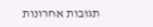תגובות אחרונות